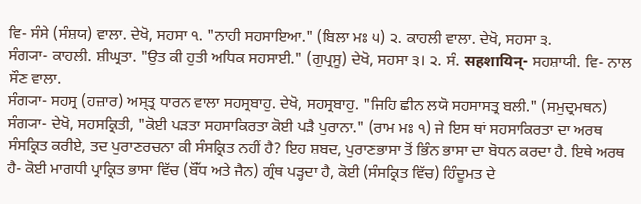ਵਿ- ਸੰਸੇ (ਸੰਸ਼ਯ) ਵਾਲਾ. ਦੇਖੋ, ਸਹਸਾ ੧. "ਨਾਹੀ ਸਹਸਾਇਆ." (ਬਿਲਾ ਮਃ ੫) ੨. ਕਾਹਲੀ ਵਾਲਾ. ਦੇਖੋ, ਸਹਸਾ ੩.
ਸੰਗ੍ਯਾ- ਕਾਹਲੀ. ਸ਼ੀਘ੍ਰਤਾ. "ਉਤ ਕੀ ਹੁਤੀ ਅਧਿਕ ਸਹਸਾਈ." (ਗੁਪ੍ਰਸੂ) ਦੇਖੋ, ਸਹਸਾ ੩। ੨. ਸੰ. सहशायिन्- ਸਹਸ਼ਾਯੀ. ਵਿ- ਨਾਲ ਸੌਣ ਵਾਲਾ.
ਸੰਗ੍ਯਾ- ਸਹਸ੍ਰ (ਹਜ਼ਾਰ) ਅਸ੍ਤ੍ਰ ਧਾਰਨ ਵਾਲਾ ਸਹਸ੍ਰਬਾਹੁ. ਦੇਖੋ, ਸਹਸ੍ਰਬਾਹੁ. "ਜਿਹਿ ਛੀਨ ਲਯੋ ਸਹਸਾਸਤ੍ਰ ਬਲੀ." (ਸਮੁਦ੍ਰਮਥਨ)
ਸੰਗ੍ਯਾ- ਦੇਖੋ, ਸਹਸਕ੍ਰਿਤੀ, "ਕੋਈ ਪੜਤਾ ਸਹਸਾਕਿਰਤਾ ਕੋਈ ਪੜੈ ਪੁਰਾਨਾ." (ਰਾਮ ਮਃ ੧) ਜੇ ਇਸ ਥਾਂ ਸਹਸਾਕਿਰਤਾ ਦਾ ਅਰਥ ਸੰਸਕ੍ਰਿਤ ਕਰੀਏ, ਤਦ ਪੁਰਾਣਰਚਨਾ ਕੀ ਸੰਸਕ੍ਰਿਤ ਨਹੀਂ ਹੈ? ਇਹ ਸ਼ਬਦ, ਪੁਰਾਣਭਾਸਾ ਤੋਂ ਭਿੰਨ ਭਾਸਾ ਦਾ ਬੋਧਨ ਕਰਦਾ ਹੈ. ਇਥੇ ਅਰਥ ਹੈ- ਕੋਈ ਮਾਗਧੀ ਪ੍ਰਾਕ੍ਰਿਤ ਭਾਸਾ ਵਿੱਚ (ਬੌੱਧ ਅਤੇ ਜੈਨ) ਗ੍ਰੰਥ ਪੜ੍ਹਦਾ ਹੈ, ਕੋਈ (ਸੰਸਕ੍ਰਿਤ ਵਿੱਚ) ਹਿੰਦੂਮਤ ਦੇ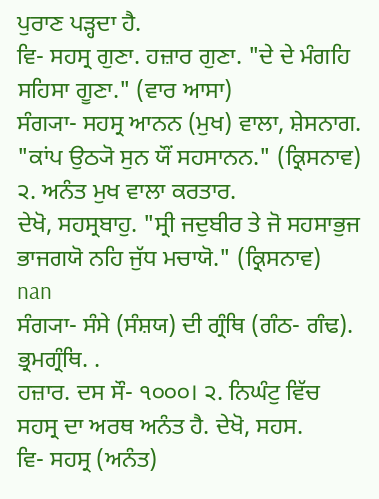ਪੁਰਾਣ ਪੜ੍ਹਦਾ ਹੈ.
ਵਿ- ਸਹਸ੍ਰ ਗੁਣਾ. ਹਜ਼ਾਰ ਗੁਣਾ. "ਦੇ ਦੇ ਮੰਗਹਿ ਸਹਿਸਾ ਗੂਣਾ." (ਵਾਰ ਆਸਾ)
ਸੰਗ੍ਯਾ- ਸਹਸ੍ਰ ਆਨਨ (ਮੁਖ) ਵਾਲਾ, ਸ਼ੇਸਨਾਗ. "ਕਾਂਪ ਉਠ੍ਯੋ ਸੁਨ ਯੌਂ ਸਹਸਾਨਨ." (ਕ੍ਰਿਸਨਾਵ) ੨. ਅਨੰਤ ਮੁਖ ਵਾਲਾ ਕਰਤਾਰ.
ਦੇਖੋ, ਸਹਸ੍ਰਬਾਹੁ. "ਸ੍ਰੀ ਜਦੁਬੀਰ ਤੇ ਜੋ ਸਹਸਾਭੁਜ ਭਾਜਗਯੋ ਨਹਿ ਜੁੱਧ ਮਚਾਯੋ." (ਕ੍ਰਿਸਨਾਵ)
nan
ਸੰਗ੍ਯਾ- ਸੰਸੇ (ਸੰਸ਼ਯ) ਦੀ ਗ੍ਰੰਥਿ (ਗੰਠ- ਗੰਢ). ਭ੍ਰਮਗ੍ਰੰਥਿ. .
ਹਜ਼ਾਰ. ਦਸ ਸੌ- ੧੦੦੦। ੨. ਨਿਘੰਟੁ ਵਿੱਚ ਸਹਸ੍ਰ ਦਾ ਅਰਥ ਅਨੰਤ ਹੈ. ਦੇਖੋ, ਸਹਸ.
ਵਿ- ਸਹਸ੍ਰ (ਅਨੰਤ)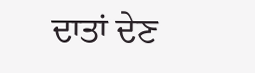ਦਾਤਾਂ ਦੇਣ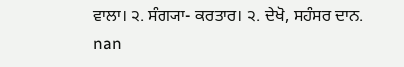ਵਾਲਾ। ੨. ਸੰਗ੍ਯਾ- ਕਰਤਾਰ। ੨. ਦੇਖੋ, ਸਹੰਸਰ ਦਾਨ.
nan